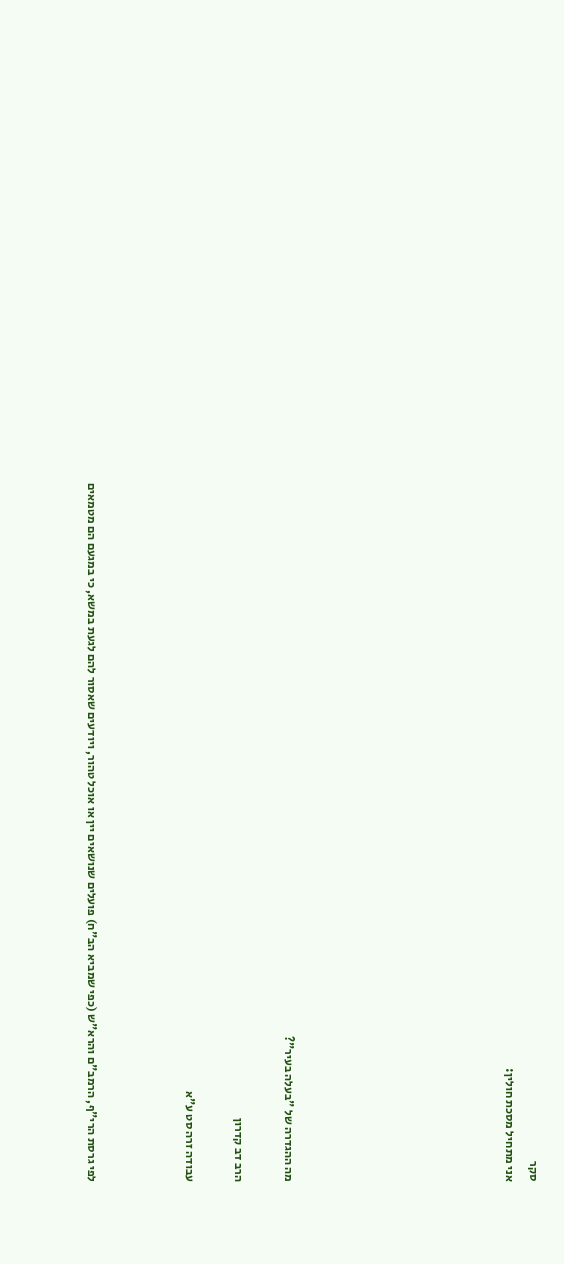סקר
אני מתחיל מסכת חולין:








מה ההגדרה של "בעלה בעיר"?

הרב דב קדרון

עבודה זרה סט ע"א



לפי גרסת הרי"ף, הרמב"ם והרא"ש (כפי שמביא הב"ח) פועלים שנושאים יין או אוכל טהור, ויודעים שאסור להם לגעת במשא, כי במגעם הם מטמאים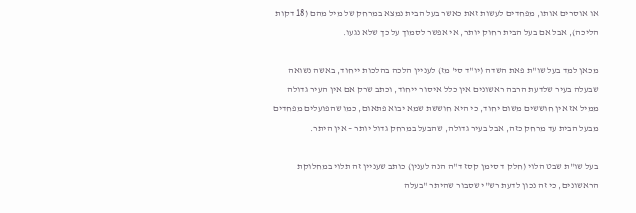או אוסרים אותו, מפחדים לעשות זאת כאשר בעל הבית נמצא במרחק של מיל מהם (18 דקות הליכה), אבל אם בעל הבית רחוק יותר, אי אפשר לסמוך על כך שלא נגעו.

מכאן למד בעל שו"ת פאת השדה (יו"ד סי' מז) לעניין הלכה בהלכות ייחוד, באשה נשואה שבעלה בעיר שלדעת הרבה ראשונים אין כלל איסור ייחוד, וכתב שרק אם אין העיר גדולה ממיל אז אין חוששים משום יחוד, כי היא חוששת שמא יבוא פתאום, כמו שהפועלים מפחדים מבעל הבית עד מרחק כזה, אבל בעיר גדולה, שהבעל במרחק גדול יותר – אין היתר.

בעל שו"ת שבט הלוי (חלק ד סימן קסז ד"ה הנה לענין) כותב שעניין זה תלוי במחלוקת הראשונים, כי זה נכון לדעת רש"י שסבור שהיתר "בעלה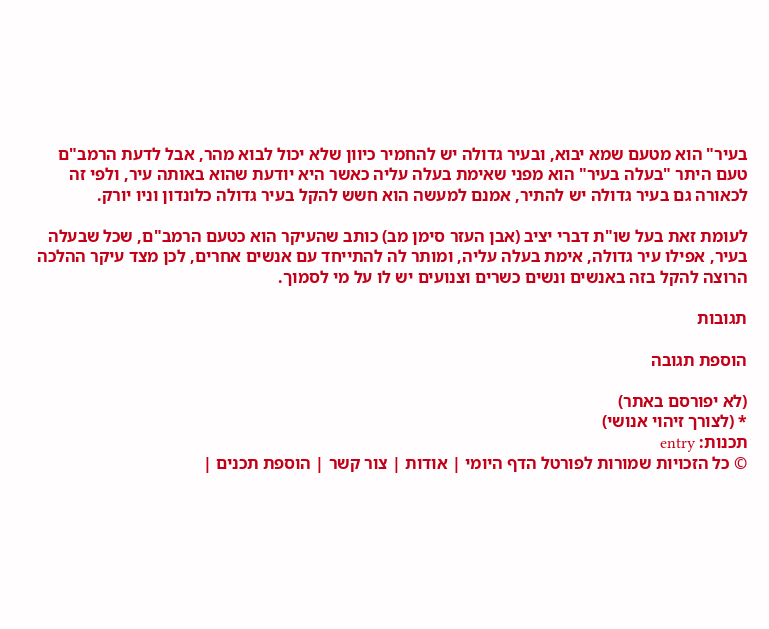בעיר" הוא מטעם שמא יבוא, ובעיר גדולה יש להחמיר כיוון שלא יכול לבוא מהר, אבל לדעת הרמב"ם טעם היתר "בעלה בעיר" הוא מפני שאימת בעלה עליה כאשר היא יודעת שהוא באותה עיר, ולפי זה לכאורה גם בעיר גדולה יש להתיר, אמנם למעשה הוא חשש להקל בעיר גדולה כלונדון וניו יורק.

לעומת זאת בעל שו"ת דברי יציב (אבן העזר סימן מב) כותב שהעיקר הוא כטעם הרמב"ם, שכל שבעלה בעיר, אפילו עיר גדולה, אימת בעלה עליה, ומותר לה להתייחד עם אנשים אחרים, לכן מצד עיקר ההלכה הרוצה להקל בזה באנשים ונשים כשרים וצנועים יש לו על מי לסמוך.

תגובות

הוספת תגובה

(לא יפורסם באתר)
* (לצורך זיהוי אנושי)
תכנות: entry
© כל הזכויות שמורות לפורטל הדף היומי | אודות | צור קשר | הוספת תכנים |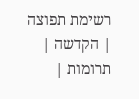רשימת תפוצה | הקדשה | תרומות |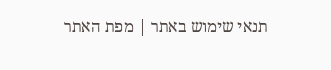תנאי שימוש באתר | מפת האתר